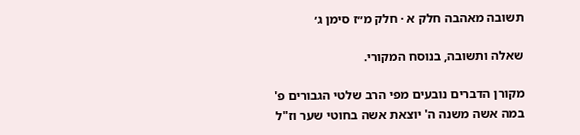תשובה מאהבה חלק א · חלק מ״ז סימן ג׳

שאלה ותשובה, בנוסח המקורי.

מקורן הדברים נובעים מפי הרב שלטי הגבורים פ' במה אשה משנה ה' יוצאת אשה בחוטי שער וז"ל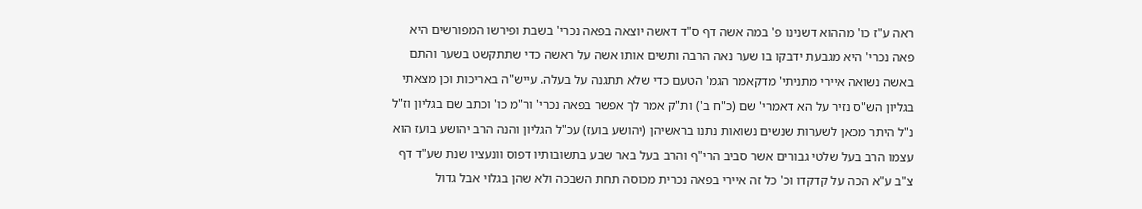ראה ע"ז כו' מההוא דשנינו פ' במה אשה דף ס"ד דאשה יוצאה בפאה נכרי' בשבת ופירשו המפורשים היא פאה נכרי' היא מגבעת ידבקו בו שער נאה הרבה ותשים אותו אשה על ראשה כדי שתתקשט בשער והתם באשה נשואה איירי מתניתי' מדקאמר הגמ' הטעם כדי שלא תתגנה על בעלה. עייש"ה באריכות וכן מצאתי בגליון הש"ס נזיר על הא דאמרי' שם (כ"ח ב') ות"ק אמר לך אפשר בפאה נכרי' ור"מ כו' וכתב שם בגליון וז"ל נ"ל היתר מכאן לשערות שנשים נשואות נתנו בראשיהן (יהושע בועז) עכ"ל הגליון והנה הרב יהושע בועז הוא עצמו הרב בעל שלטי גבורים אשר סביב הרי"ף והרב בעל באר שבע בתשובותיו דפוס וונעציו שנת שע"ד דף צ"ב ע"א הכה על קדקדו וכ' כל זה איירי בפאה נכרית מכוסה תחת השבכה ולא שהן בגלוי אבל גדול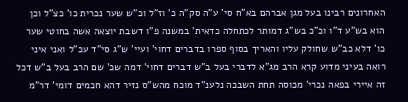האחרונים רבינו בעל מגן אברהם בא"ח סי' ע"ה סק"ה כ' וז"ל וכ"ש שער נכרית כו' כצ"ל וכן הוא בש"ע ד"ו וכ"כ בש"ג דמותר לכתחלה כדאית' במשנה פ"ו דשבת יוצאה אשה בחוטי שער כו' דלא כב"ש שחולק עליו והאריך בסוף ספרו בדברים דחוי' ועיי' ש"ג סי"ד עכ"ל ואני איני רואה בעיני מדוע קרא הרב מג"א לדברי בעל ב"ש דברים דחוי' דמה שכ' שם הרב בעל ב"ש דכל זה איירי בפאה נכרי' מכוסה תחת השבכה נלענ"ד מוכח מהש"ס נזיר דהא חכמים דומי' דר"מ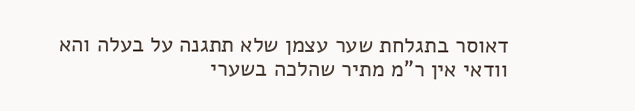דאוסר בתגלחת שער עצמן שלא תתגנה על בעלה והא וודאי אין ר"מ מתיר שהלכה בשערי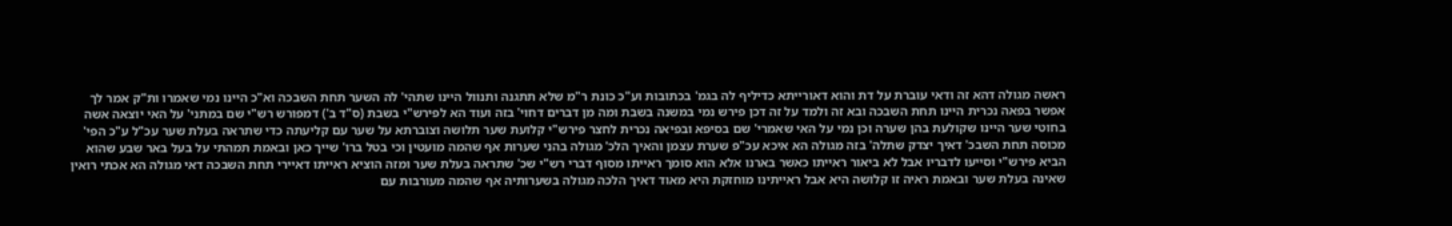ראשה מגולה דהא זה ודאי עוברת על דת והוא דאורייתא כדיליף לה בגמ' בכתובות וע"כ כונת ר"מ שלא תתגנה ותנוול היינו שתהי' לה השער תחת השבכה וא"כ היינו נמי שאמרו ות"ק אמר לך אפשר בפאה נכרית היינו תחת השבכה ובא זה ולמד על זה דכן פירש נמי במשנה בשבת ומה מן דברים דחוי' בזה ועוד הא לפירש"י בשבת (ס"ד ב') דמפורש רש"י שם במתני' על האי יוצאה אשה בחוטי שער היינו שקולעת בהן שערה וכן נמי על האי שאמרי' שם בסיפא ובפיאה נכרית לחצר פירש"י קלועת שער תלושה וצוברתא על שער עם קליעתה כדי שתראה בעלת שער עכ"ל ע"כ הפי' מכוסה תחת השבכ' דאיך יצדק שתלה' בזה מגולה הא איכא עכ"פ שערת עצמן והאיך הלכ' מגולה בהני שערות אף שהמה מועטין וכי בטל ברו' שייך כאן ובאמת תמהתי על בעל באר שבע שהוא הביא פירש"י וסייעו לדבריו אבל לא ביאור ראייתו כאשר בארנו אלא הוא סומך ראייתו מסוף דברי רש"י שכ' שתראה בעלת שער ומזה הוציא ראייתו דאיירי תחת השבכה דאי מגולה הא אכתי רואין שאינה בעלת שער ובאמת ראיה זו קלושה היא אבל ראייתינו מוחזקת היא מאוד דאיך הלכה מגולה בשערותיה אף שהמה מעורבות עם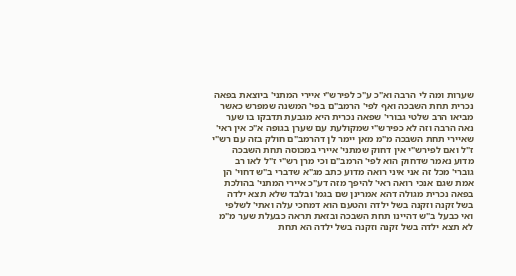שערות ומה לי הרבה וא"כ ע"כ לפירש"י איירי המתני' ביוצאת בפאה נכרית תחת השבכה ואף לפי' הרמב"ם בפי' המשנה שמפרש כאשר מביאו הרב שלטי גבורי' שפאה נכרית היא מגבעת תדבקו בו שער נאה הרבה וזה לא כפירש"י שמקולעת עם שערן בגופה א"כ אין ראי' שאיירי תחת השבכה מ"מ מאן יימר לן דהרמב"ם חולק בזה עם רש"י ז"ל ואם לפירש"י אין דחוק שמתני' איירי במכוסה תחת השבכה מדוע נאמר שדחוק הוא לפי' הרמב"ם וכי מרן רש"י ז"ל לאו רב גוברי' מכל זה אני איני רואה מדוע כתב מג"א שדברי ב"ש דחוי' הן אמת שגם אנכי רואה ראי' להיפך מזה דע"כ איירי המתני' בהולכת בפאה נכרית מגולה דהא אמרינן שם בגמ' ובלבד שלא תצא ילדה בשל זקנה וזקנה בשל ילדה והטעם הוא דמחכי עלה ואתי' לשלפי ואי כבעל ב"ש דהיינו תחת השבכה ובזאת תראה כבעלת שער מ"מ לא תצא ילדה בשל זקנה וזקנה בשל ילדה הא תחת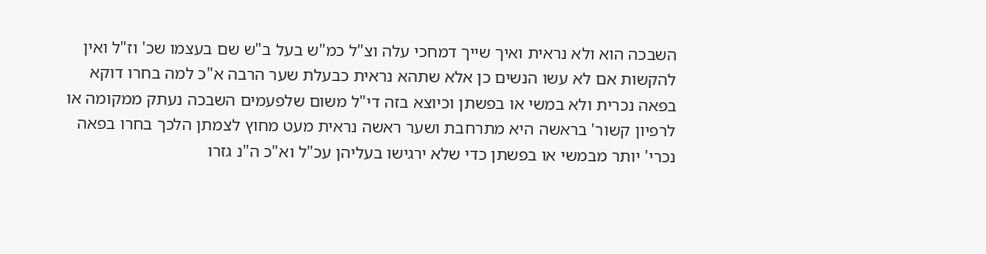השבכה הוא ולא נראית ואיך שייך דמחכי עלה וצ"ל כמ"ש בעל ב"ש שם בעצמו שכ' וז"ל ואין להקשות אם לא עשו הנשים כן אלא שתהא נראית כבעלת שער הרבה א"כ למה בחרו דוקא בפאה נכרית ולא במשי או בפשתן וכיוצא בזה די"ל משום שלפעמים השבכה נעתק ממקומה או לרפיון קשור' בראשה היא מתרחבת ושער ראשה נראית מעט מחוץ לצמתן הלכך בחרו בפאה נכרי' יותר מבמשי או בפשתן כדי שלא ירגישו בעליהן עכ"ל וא"כ ה"נ גזרו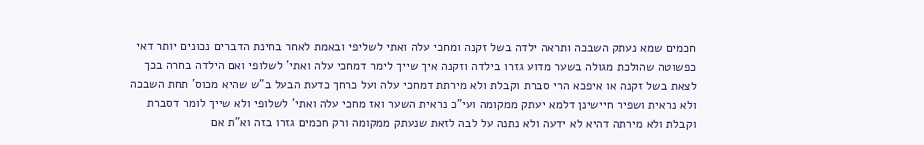חכמים שמא נעתק השבכה ותראה ילדה בשל זקנה ומחכי עלה ואתי לשליפי ובאמת לאחר בחינת הדברים נכונים יותר דאי כפשוטה שהולכת מגולה בשער מדוע גזרו בילדה וזקנה איך שייך לימר דמחכי עלה ואתי' לשלופי ואם הילדה בחרה בכך לצאת בשל זקנה או איפכא הרי סברת וקבלת ולא מירתת דמחכי עלה ועל כרחך כדעת הבעל ב"ש שהיא מכוס' תחת השבכה ולא נראית ושפיר חיישינן דלמא יעתק ממקומה ועי"כ נראית השער ואז מחכי עלה ואתי' לשלופי ולא שייך לומר דסברת וקבלת ולא מירתה דהיא לא ידעה ולא נתנה על לבה לזאת שנעתק ממקומה ורק חכמים גזרו בזה וא"ת אם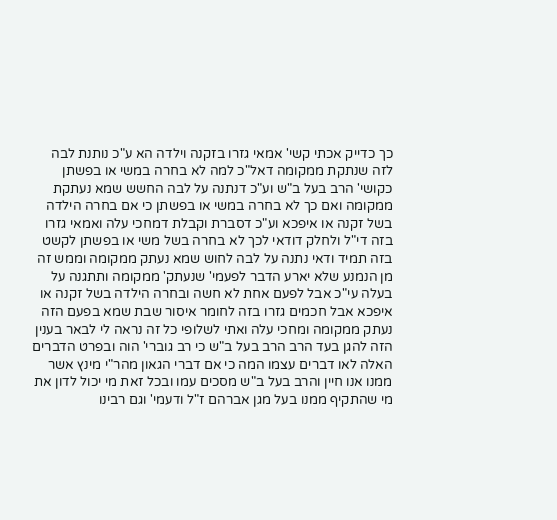כך כדייק אכתי קשי' אמאי גזרו בזקנה וילדה הא ע"כ נותנת לבה לזה שנתקת ממקומה דאל"כ למה לא בחרה במשי או בפשתן כקושי' הרב בעל ב"ש וע"כ דנתנה על לבה החשש שמא נעתקת ממקומה ואם כך לא בחרה במשי או בפשתן כי אם בחרה הילדה בשל זקנה או איפכא וע"כ דסברת וקבלת דמחכי עלה ואמאי גזרו בזה די"ל ולחלק דודאי לכך לא בחרה בשל משי או בפשתן לקשט בזה תמיד ודאי נתנה על לבה לחוש שמא נעתק ממקומה וממש זה מן הנמנע שלא יארע הדבר לפעמי' שנעתק' ממקומה ותתגנה על בעלה עי"כ אבל לפעם אחת לא חשה ובחרה הילדה בשל זקנה או איפכא אבל חכמים גזרו בזה לחומר איסור שבת שמא בפעם הזה נעתק ממקומה ומחכי עלה ואתי לשלופי כל זה נראה לי לבאר בענין הזה להגן בעד הרב הרב בעל ב"ש כי רב גוברי' הוה ובפרט הדברים האלה לאו דברים עצמו המה כי אם דברי הגאון מהר"י מינץ אשר ממנו אנו חיין והרב בעל ב"ש מסכים עמו ובכל זאת מי יכול לדון את מי שהתקיף ממנו בעל מגן אברהם ז"ל ודעמי' וגם רבינו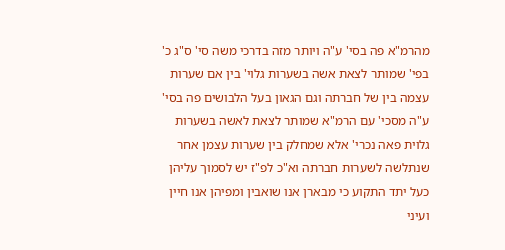מהרמ"א פה בסי' ע"ה ויותר מזה בדרכי משה סי' ס"ג כ' בפי' שמותר לצאת אשה בשערות גלוי' בין אם שערות עצמה בין של חברתה וגם הגאון בעל הלבושים פה בסי' ע"ה מסכי' עם הרמ"א שמותר לצאת לאשה בשערות גלוית פאה נכרי' אלא שמחלק בין שערות עצמן אחר שנתלשה לשערות חברתה וא"כ לפ"ז יש לסמוך עליהן כעל יתד התקוע כי מבארן אנו שואבין ומפיהן אנו חיין ועיני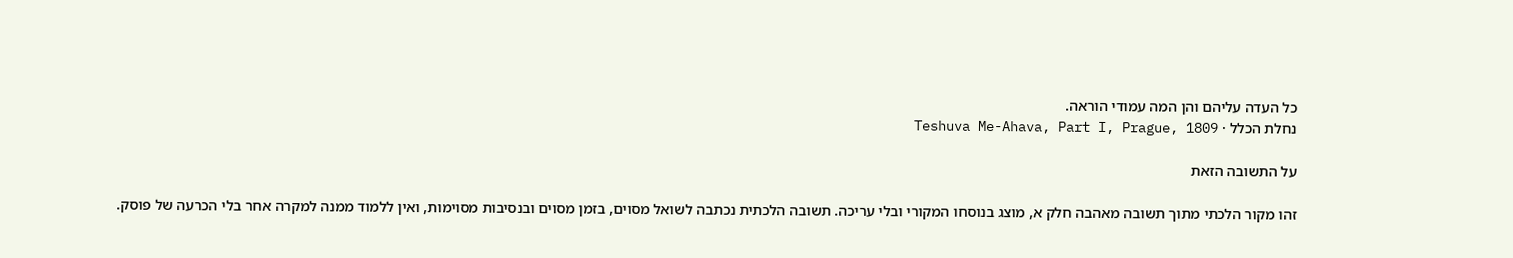כל העדה עליהם והן המה עמודי הוראה.
נחלת הכלל · Teshuva Me-Ahava, Part I, Prague, 1809

על התשובה הזאת

זהו מקור הלכתי מתוך תשובה מאהבה חלק א, מוצג בנוסחו המקורי ובלי עריכה. תשובה הלכתית נכתבה לשואל מסוים, בזמן מסוים ובנסיבות מסוימות, ואין ללמוד ממנה למקרה אחר בלי הכרעה של פוסק.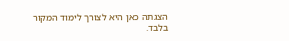הצגתה כאן היא לצורך לימוד המקור בלבד.